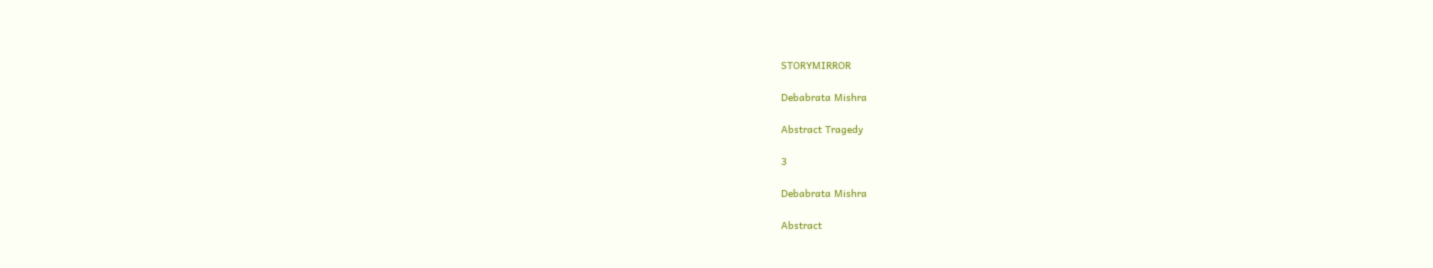STORYMIRROR

Debabrata Mishra

Abstract Tragedy

3

Debabrata Mishra

Abstract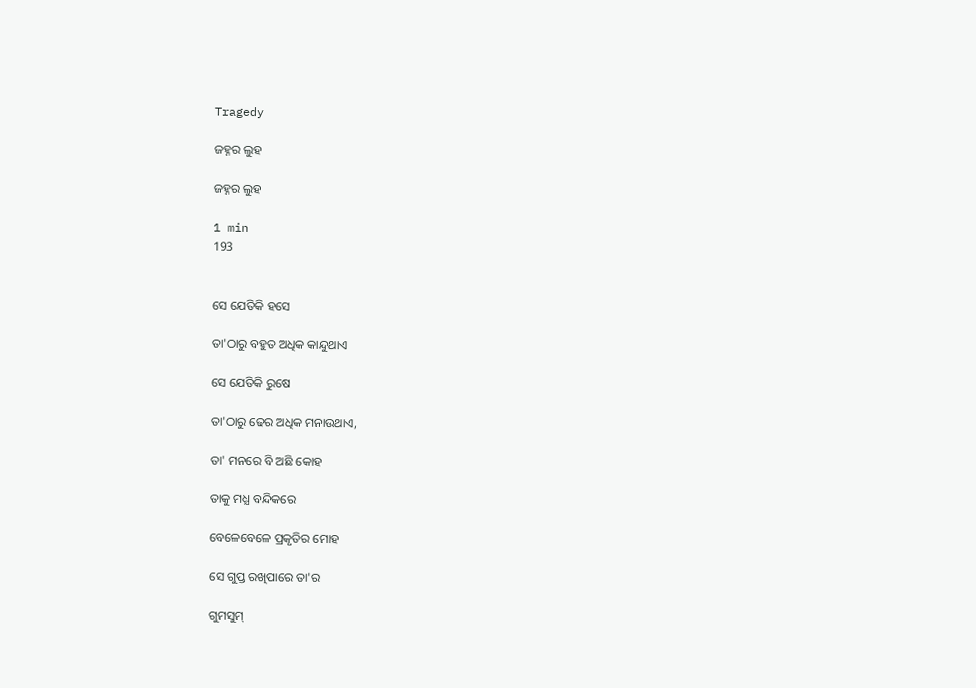Tragedy

ଜହ୍ନର ଲୁହ

ଜହ୍ନର ଲୁହ

1 min
193


ସେ ଯେତିକି ହସେ

ତା'ଠାରୁ ବହୁତ ଅଧିକ କାନ୍ଦୁଥାଏ

ସେ ଯେତିକି ରୁଷେ

ତା'ଠାରୁ ଢେର ଅଧିକ ମନାଉଥାଏ,

ତା' ମନରେ ବି ଅଛି କୋହ

ତାକୁ ମଧ୍ଯ ବନ୍ଦିକରେ

ବେଳେବେଳେ ପ୍ରକୃତିର ମୋହ

ସେ ଗୁପ୍ତ ରଖିପାରେ ତା'ର

ଗୁମସୁମ୍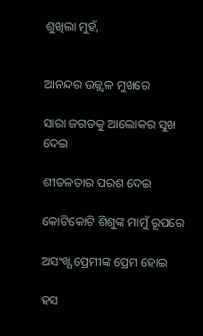ଶୁଖିଲା ମୁହଁ,


ଆନନ୍ଦର ଉଜ୍ଜ୍ବଳ ମୁଖରେ

ସାରା ଜଗତକୁ ଆଲୋକର ସୁଖ ଦେଇ

ଶୀତଳତାର ପରଶ ଦେଇ

କୋଟିକୋଟି ଶିଶୁଙ୍କ ମାମୁଁ ରୂପରେ

ଅସଂଖ୍ଯ ପ୍ରେମୀଙ୍କ ପ୍ରେମ ହୋଇ

ହସ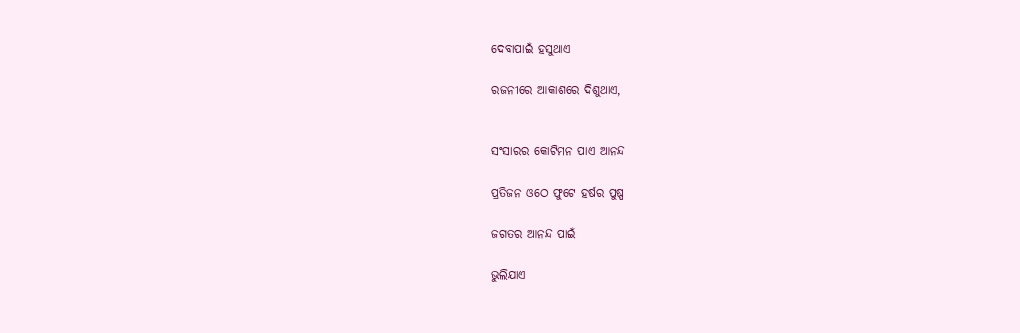ଦେବାପାଇଁ ହସୁଥାଏ

ରଜନୀରେ ଆକାଶରେ ଦିଶୁଥାଏ,


ସଂସାରର କୋଟିମନ ପାଏ ଆନନ୍ଦ

ପ୍ରତିଜନ ଓଠେ ଫୁଟେ ହର୍ଷର ପୁଷ୍ପ

ଜଗତର ଆନନ୍ଦ ପାଇଁ

ଭୁଲିଯାଏ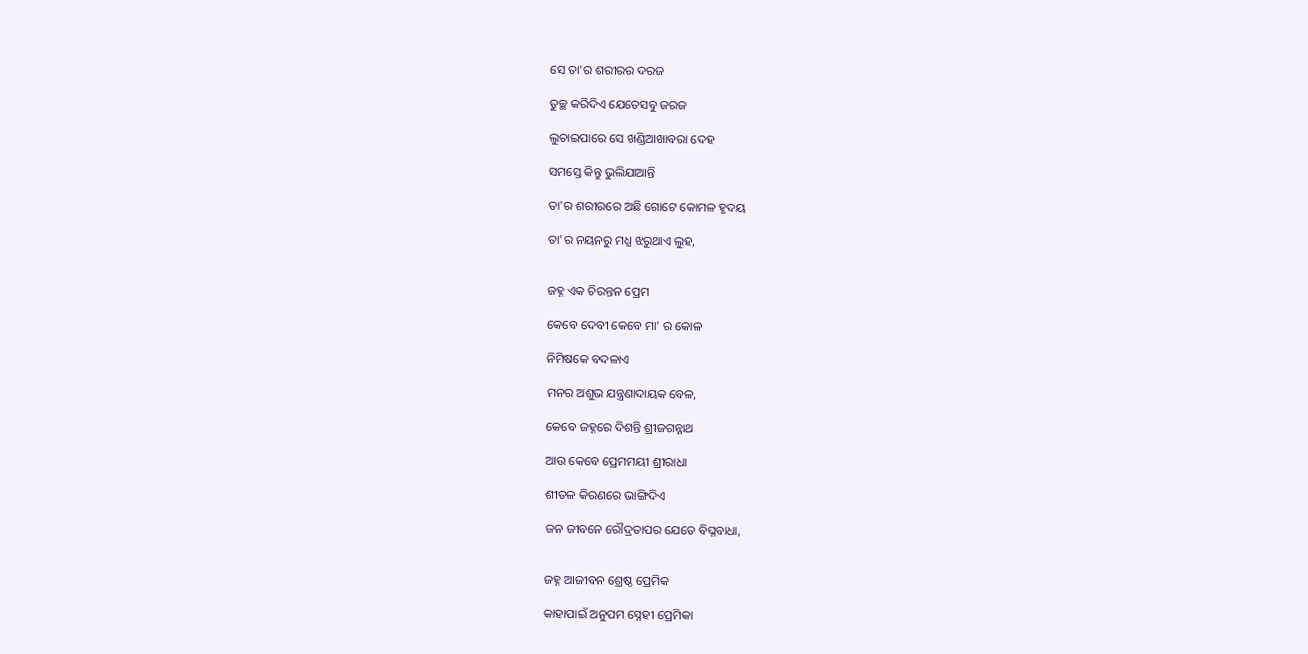ସେ ତା'ର ଶରୀରର ଦରଜ

ତୁଚ୍ଛ କରିଦିଏ ଯେତେସବୁ ଜରଜ

ଲୁଚାଇପାରେ ସେ ଖଣ୍ଡିଆଖାବରା ଦେହ

ସମସ୍ତେ କିନ୍ତୁ ଭୁଲିଯାଆନ୍ତି

ତା'ର ଶରୀରରେ ଅଛି ଗୋଟେ କୋମଳ ହୃଦୟ

ତା'ର ନୟନରୁ ମଧ୍ଯ ଝରୁଥାଏ ଲୁହ,


ଜହ୍ନ ଏକ ଚିରନ୍ତନ ପ୍ରେମ

କେବେ ଦେବୀ କେବେ ମା' ର କୋଳ

ନିମିଷକେ ବଦଳାଏ

ମନର ଅଶୁଭ ଯନ୍ତ୍ରଣାଦାୟକ ବେଳ,

କେବେ ଜହ୍ନରେ ଦିଶନ୍ତି ଶ୍ରୀଜଗନ୍ନାଥ

ଆଉ କେବେ ପ୍ରେମମୟୀ ଶ୍ରୀରାଧା

ଶୀତଳ କିରଣରେ ଭାଙ୍ଗିଦିଏ

ଜନ ଜୀବନେ ରୌଦ୍ରତାପର ଯେତେ ବିଘ୍ନବାଧା,


ଜହ୍ନ ଆଜୀବନ ଶ୍ରେଷ୍ଠ ପ୍ରେମିକ

କାହାପାଇଁ ଅନୁପମ ସ୍ନେହୀ ପ୍ରେମିକା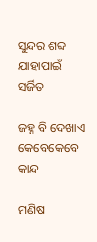ସୁନ୍ଦର ଶବ୍ଦ ଯାହାପାଇଁ ସର୍ଜିତ

ଜହ୍ନ ବି ଦେଖାଏ କେବେକେବେ କାନ୍ଦ

ମଣିଷ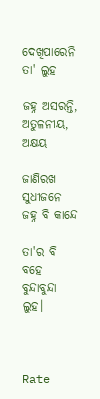ଦେଖିପାରେନି ତା' ଲୁହ

ଜହ୍ନ ଅସରନ୍ତି, ଅତୁଳନୀୟ, ଅକ୍ଷୟ

ଜାଣିରଖ ସୁଧୀଜନେ ଜହ୍ନ ବି କାନ୍ଦେ

ତା'ର ବି ବହେ ବୁନ୍ଦାବୁନ୍ଦା ଲୁହ।



Rate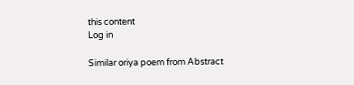this content
Log in

Similar oriya poem from Abstract